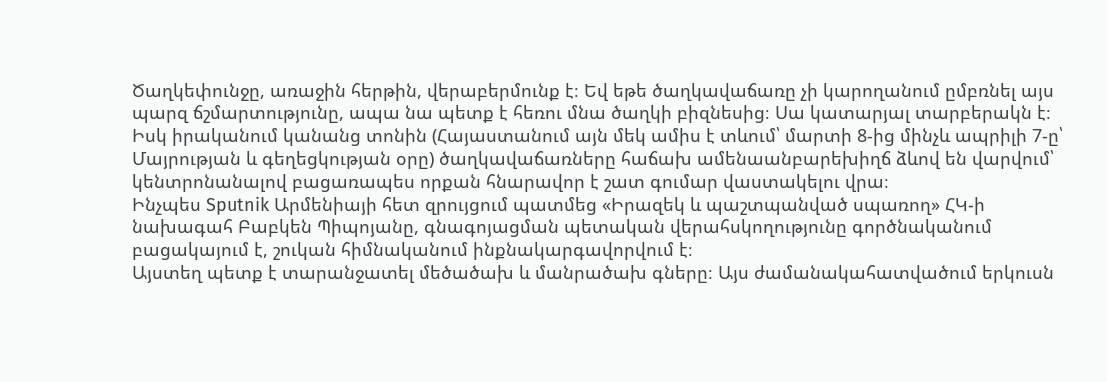Ծաղկեփունջը, առաջին հերթին, վերաբերմունք է։ Եվ եթե ծաղկավաճառը չի կարողանում ըմբռնել այս պարզ ճշմարտությունը, ապա նա պետք է հեռու մնա ծաղկի բիզնեսից։ Սա կատարյալ տարբերակն է։ Իսկ իրականում կանանց տոնին (Հայաստանում այն մեկ ամիս է տևում՝ մարտի 8-ից մինչև ապրիլի 7-ը՝ Մայրության և գեղեցկության օրը) ծաղկավաճառները հաճախ ամենաանբարեխիղճ ձևով են վարվում՝ կենտրոնանալով բացառապես որքան հնարավոր է շատ գումար վաստակելու վրա։
Ինչպես Sputnik Արմենիայի հետ զրույցում պատմեց «Իրազեկ և պաշտպանված սպառող» ՀԿ-ի նախագահ Բաբկեն Պիպոյանը, գնագոյացման պետական վերահսկողությունը գործնականում բացակայում է, շուկան հիմնականում ինքնակարգավորվում է։
Այստեղ պետք է տարանջատել մեծածախ և մանրածախ գները։ Այս ժամանակահատվածում երկուսն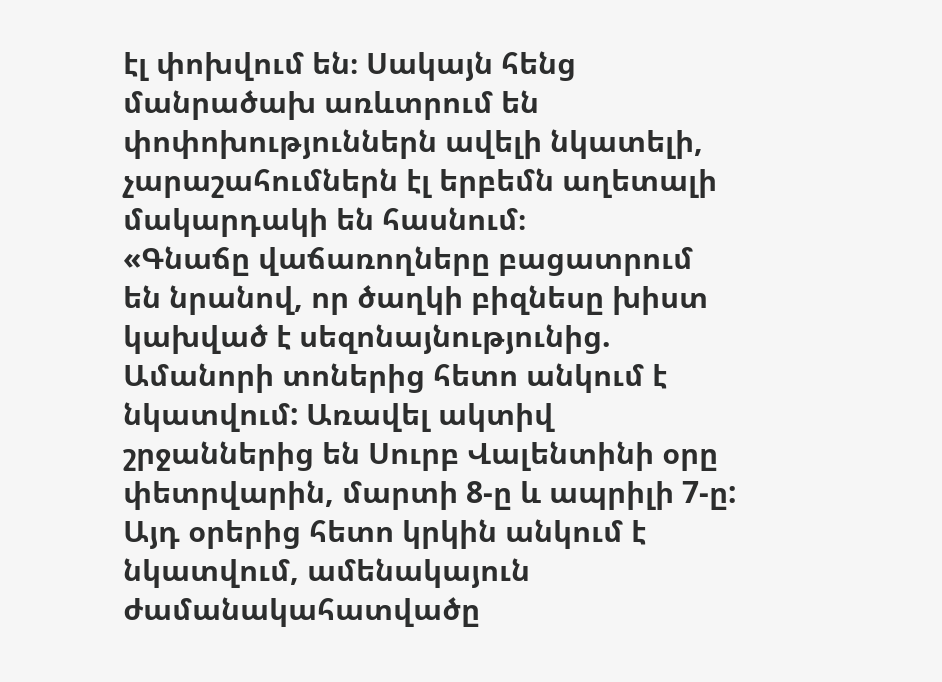էլ փոխվում են։ Սակայն հենց մանրածախ առևտրում են փոփոխություններն ավելի նկատելի, չարաշահումներն էլ երբեմն աղետալի մակարդակի են հասնում։
«Գնաճը վաճառողները բացատրում են նրանով, որ ծաղկի բիզնեսը խիստ կախված է սեզոնայնությունից. Ամանորի տոներից հետո անկում է նկատվում: Առավել ակտիվ շրջաններից են Սուրբ Վալենտինի օրը փետրվարին, մարտի 8-ը և ապրիլի 7-ը: Այդ օրերից հետո կրկին անկում է նկատվում, ամենակայուն ժամանակահատվածը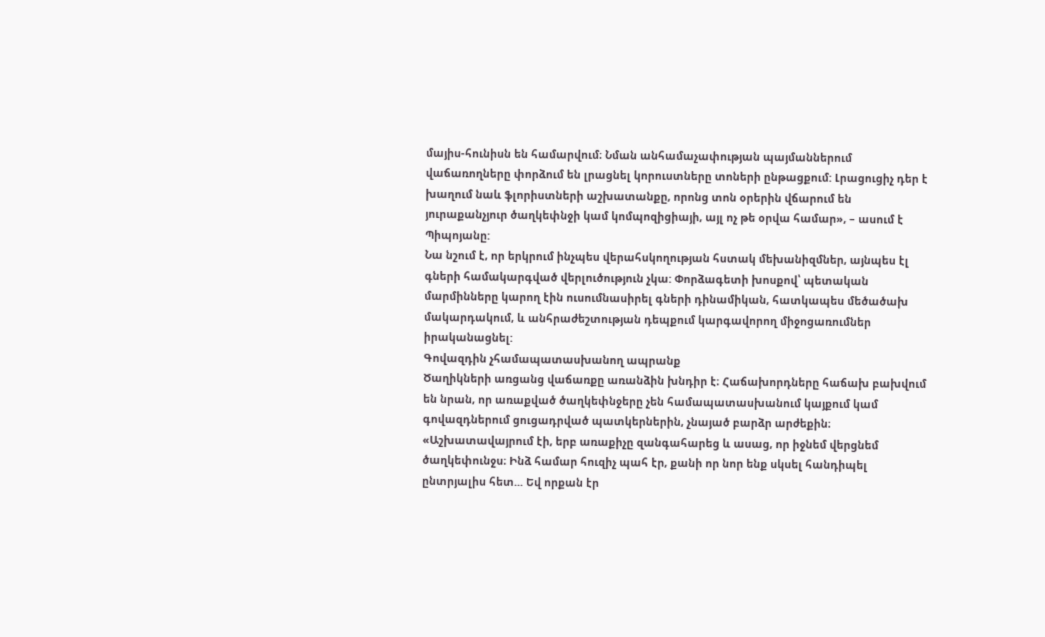մայիս-հունիսն են համարվում։ Նման անհամաչափության պայմաններում վաճառողները փորձում են լրացնել կորուստները տոների ընթացքում: Լրացուցիչ դեր է խաղում նաև ֆլորիստների աշխատանքը, որոնց տոն օրերին վճարում են յուրաքանչյուր ծաղկեփնջի կամ կոմպոզիցիայի, այլ ոչ թե օրվա համար», – ասում է Պիպոյանը:
Նա նշում է, որ երկրում ինչպես վերահսկողության հստակ մեխանիզմներ, այնպես էլ գների համակարգված վերլուծություն չկա: Փորձագետի խոսքով՝ պետական մարմինները կարող էին ուսումնասիրել գների դինամիկան, հատկապես մեծածախ մակարդակում, և անհրաժեշտության դեպքում կարգավորող միջոցառումներ իրականացնել:
Գովազդին չհամապատասխանող ապրանք
Ծաղիկների առցանց վաճառքը առանձին խնդիր է։ Հաճախորդները հաճախ բախվում են նրան, որ առաքված ծաղկեփնջերը չեն համապատասխանում կայքում կամ գովազդներում ցուցադրված պատկերներին, չնայած բարձր արժեքին։
«Աշխատավայրում էի, երբ առաքիչը զանգահարեց և ասաց, որ իջնեմ վերցնեմ ծաղկեփունջս։ Ինձ համար հուզիչ պահ էր, քանի որ նոր ենք սկսել հանդիպել ընտրյալիս հետ... Եվ որքան էր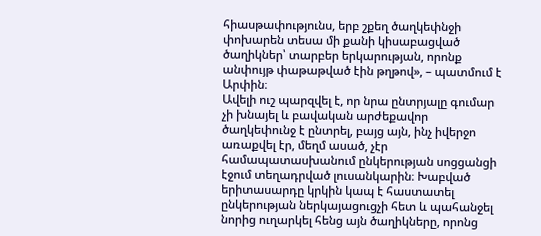հիասթափությունս, երբ շքեղ ծաղկեփնջի փոխարեն տեսա մի քանի կիսաբացված ծաղիկներ՝ տարբեր երկարության, որոնք անփույթ փաթաթված էին թղթով», – պատմում է Արփին։
Ավելի ուշ պարզվել է, որ նրա ընտրյալը գումար չի խնայել և բավական արժեքավոր ծաղկեփունջ է ընտրել, բայց այն, ինչ իվերջո առաքվել էր, մեղմ ասած, չէր համապատասխանում ընկերության սոցցանցի էջում տեղադրված լուսանկարին։ Խաբված երիտասարդը կրկին կապ է հաստատել ընկերության ներկայացուցչի հետ և պահանջել նորից ուղարկել հենց այն ծաղիկները, որոնց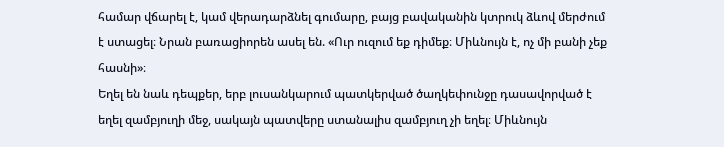համար վճարել է, կամ վերադարձնել գումարը, բայց բավականին կտրուկ ձևով մերժում է ստացել։ Նրան բառացիորեն ասել են. «Ուր ուզում եք դիմեք։ Միևնույն է, ոչ մի բանի չեք հասնի»։
Եղել են նաև դեպքեր, երբ լուսանկարում պատկերված ծաղկեփունջը դասավորված է եղել զամբյուղի մեջ, սակայն պատվերը ստանալիս զամբյուղ չի եղել։ Միևնույն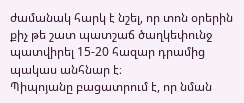ժամանակ հարկ է նշել, որ տոն օրերին քիչ թե շատ պատշաճ ծաղկեփունջ պատվիրել 15-20 հազար դրամից պակաս անհնար է։
Պիպոյանը բացատրում է, որ նման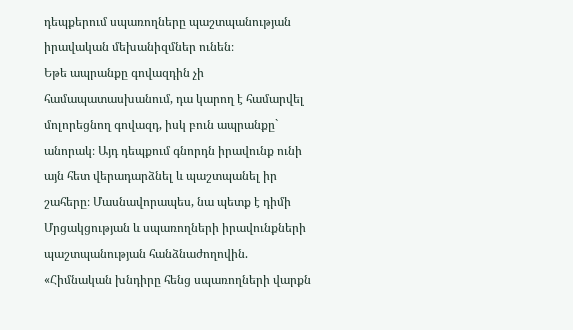դեպքերում սպառողները պաշտպանության իրավական մեխանիզմներ ունեն։
Եթե ապրանքը գովազդին չի համապատասխանում, դա կարող է համարվել մոլորեցնող գովազդ, իսկ բուն ապրանքը` անորակ։ Այդ դեպքում գնորդն իրավունք ունի այն հետ վերադարձնել և պաշտպանել իր շահերը։ Մասնավորապես, նա պետք է դիմի Մրցակցության և սպառողների իրավունքների պաշտպանության հանձնաժողովին.
«Հիմնական խնդիրը հենց սպառողների վարքն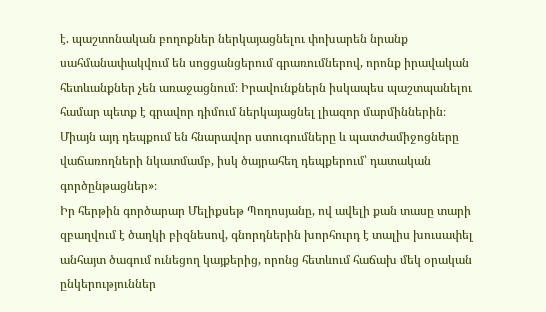է. պաշտոնական բողոքներ ներկայացնելու փոխարեն նրանք սահմանափակվում են սոցցանցերում գրառումներով, որոնք իրավական հետևանքներ չեն առաջացնում։ Իրավունքներն իսկապես պաշտպանելու համար պետք է գրավոր դիմում ներկայացնել լիազոր մարմիններին։ Միայն այդ դեպքում են հնարավոր ստուգումները և պատժամիջոցները վաճառողների նկատմամբ, իսկ ծայրահեղ դեպքերում՝ դատական գործընթացներ»։
Իր հերթին գործարար Մելիքսեթ Պողոսյանը, ով ավելի քան տասը տարի զբաղվում է ծաղկի բիզնեսով, գնորդներին խորհուրդ է տալիս խուսափել անհայտ ծագում ունեցող կայքերից, որոնց հետևում հաճախ մեկ օրական ընկերություններ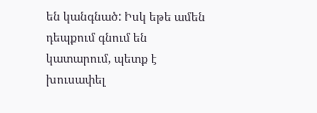են կանգնած: Իսկ եթե ամեն դեպքում գնում են կատարում, պետք է խուսափել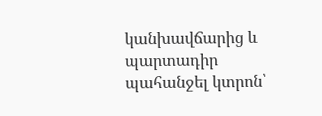կանխավճարից և պարտադիր պահանջել կտրոն՝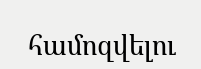համոզվելու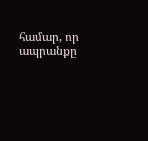համար, որ ապրանքը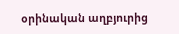օրինական աղբյուրից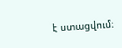է ստացվում։